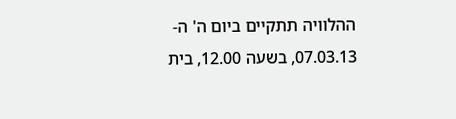ההלוויה תתקיים ביום ה' ה- 07.03.13, בשעה 12.00, בית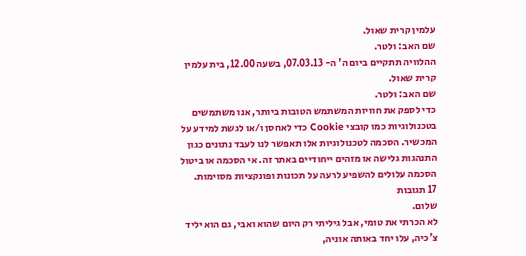עלמין קרית שאול.
שם האב: ולטר.
ההלוויה תתקיים ביום ה' ה- 07.03.13, בשעה 12.00, בית עלמין קרית שאול.
שם האב: ולטר.
כדי לספק את חוויות המשתמש הטובות ביותר, אנו משתמשים בטכנולוגיות כמו קובצי Cookie כדי לאחסן ו/או לגשת למידע על המכשיר. הסכמה לטכנולוגיות אלו תאפשר לנו לעבד נתונים כגון התנהגות גלישה או מזהים ייחודיים באתר זה. אי הסכמה או ביטול הסכמה עלולים להשפיע לרעה על תכונות ופונקציות מסוימות.
17 תגובות
שלום.
לא הכרתי את טומי, אבל גיליתי רק היום שהוא ואבי, גם הוא יליד צ'כיה, עלו יחד באותה אוניה,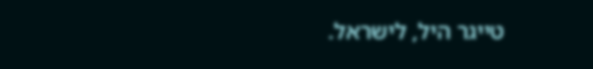טייגר היל, לישראל.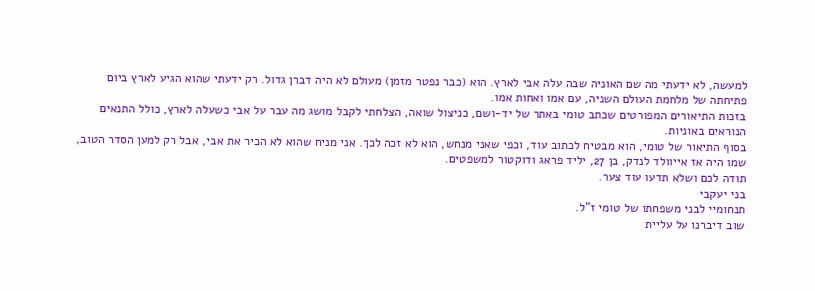למעשה, לא ידעתי מה שם האוניה שבה עלה אבי לארץ. הוא (כבר נפטר מזמן) מעולם לא היה דברן גדול. רק ידעתי שהוא הגיע לארץ ביום פתיחתה של מלחמת העולם השניה, עם אמו ואחות אמו.
בזכות התיאורים המפורטים שכתב טומי באתר של יד-ושם, כניצול שואה, הצלחתי לקבל מושג מה עבר על אבי כשעלה לארץ, כולל התנאים הנוראים באוניות.
בסוף התיאור של טומי, הוא מבטיח לכתוב עוד, וכפי שאני מנחש, הוא לא זכה לכך. אני מניח שהוא לא הכיר את אבי, אבל רק למען הסדר הטוב, שמו היה אז אייוולד לנדק, בן 27, יליד פראג ודוקטור למשפטים.
תודה לכם ושלא תדעו עוד צער.
בני יעקבי
תנחומיי לבני משפחתו של טומי ז"ל.
שוב דיברנו על עליית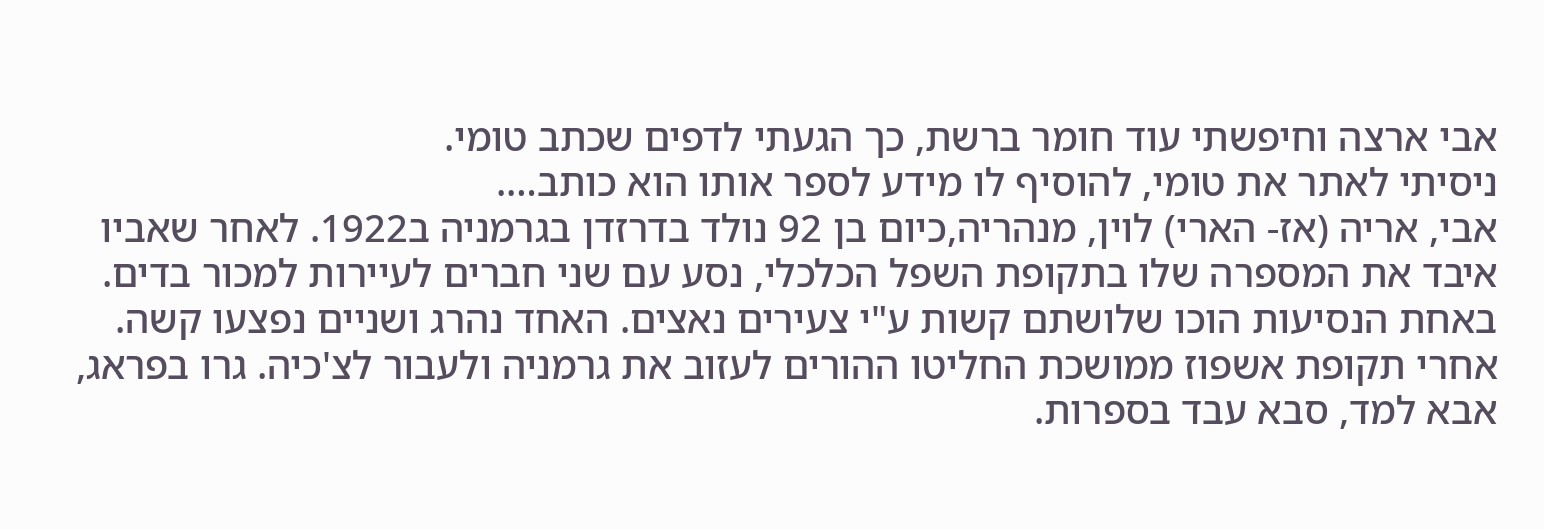אבי ארצה וחיפשתי עוד חומר ברשת, כך הגעתי לדפים שכתב טומי.
ניסיתי לאתר את טומי, להוסיף לו מידע לספר אותו הוא כותב….
אבי, אריה (אז- הארי) לוין, מנהריה,כיום בן 92 נולד בדרזדן בגרמניה ב1922. לאחר שאביו איבד את המספרה שלו בתקופת השפל הכלכלי, נסע עם שני חברים לעיירות למכור בדים. באחת הנסיעות הוכו שלושתם קשות ע"י צעירים נאצים. האחד נהרג ושניים נפצעו קשה.
אחרי תקופת אשפוז ממושכת החליטו ההורים לעזוב את גרמניה ולעבור לצ'כיה. גרו בפראג, אבא למד, סבא עבד בספרות.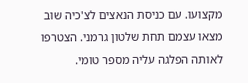מקצועו. עם כניסת הנאצים לצ'כיה שוב מצאו עצמם תחת שלטון גרמני. הצטרפו לאותה הפלגה עליה מספר טומי.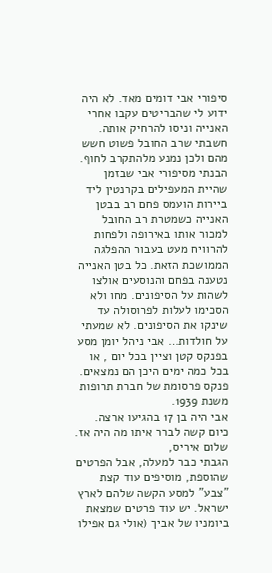סיפורי אבי דומים מאד. לא היה ידוע לי שהבריטים עקבו אחרי האנייה וניסו להרחיק אותה. חשבתי שרב החובל פשוט חשש מהם ולכן נמנע מלהתקרב לחוף.
הבנתי מסיפורי אבי שבזמן שהיית המעפילים בקרנטין ליד ביירות הועמס פחם רב בבטן האנייה כשמטרת רב החובל למכור אותו באירופה ולפחות להרוויח מעט בעבור ההפלגה הממושכת הזאת. כל בטן האנייה נטענה בפחם והנוסעים אולצו לשהות על הסיפונים. מחו ולא הסכימו לעלות לפרוסולה עד שינקו את הסיפונים. לא שמעתי על חולדות… אבי ניהל יומן מסע בפנקס קטן וציין בכל יום , או בכל כמה ימים היכן הם נמצאים. פנקס פרסומת של חברת תרופות משנת 1939.
אבי היה בן 17 בהגיעו ארצה. כיום קשה לברר איתו מה היה אז.
שלום איריס,
הגבתי כבר למעלה, אבל הפרטים שהוספת, מוסיפים עוד קצת "צבע" למסע הקשה שלהם לארץ ישראל. יש עוד פרטים שמצאת ביומניו של אביך (אולי גם אפילו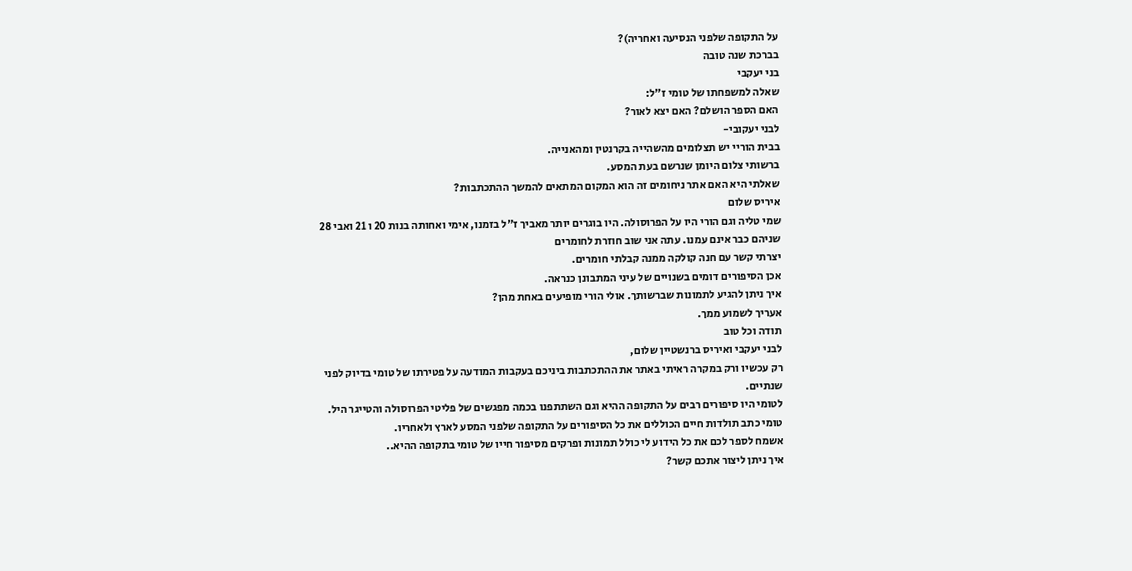על התקופה שלפני הנסיעה ואחריה)?
בברכת שנה טובה
בני יעקבי
שאלה למשפחתו של טומי ז"ל:
האם הספר הושלם? האם יצא לאור?
לבני יעקובי-
בבית הוריי יש תצלומים מהשהייה בקרנטין ומהאנייה.
ברשותי צלום היומן שנרשם בעת המסע.
שאלתי היא האם אתר ניחומים זה הוא המקום המתאים להמשך ההתכתבות?
איריס שלום
שמי טליה וגם הורי היו על הפרוסולה. היו בוגרים יותר מאביך ז"ל בזמנו, אימי ואחותה בנות 20 ו 21 ואבי 28
שניהם כבר אינם עמנו. עתה אני שוב חוזרת לחומרים
יצרתי קשר עם חנה קולקה ממנה קבלתי חומרים.
אכן הסיפורים דומים בשנויים של עיני המתבונן כנראה.
איך ניתן להגיע לתמונות שברשותך. אולי הורי מופיעים באחת מהן?
אעריך לשמוע ממך.
תודה וכל טוב
לבני יעקבי ואיריס ברנשטיין שלום,
רק עכשיו ורק במקרה ראיתי באתר את ההתכתבות ביניכם בעקבות המודעה על פטירתו של טומי בדיוק לפני שנתיים.
לטומי היו סיפורים רבים על התקופה ההיא וגם השתתפנו בכמה מפגשים של פליטי הפרוסולה והטייגר היל.
טומי כתב תולדות חיים הכוללים את כל הסיפורים על התקופה שלפני המסע לארץ ולאחריו.
אשמח לספר לכם את כל הידוע לי כולל תמונות ופרקים מסיפור חייו של טומי בתקופה ההיא..
איך ניתן ליצור אתכם קשר?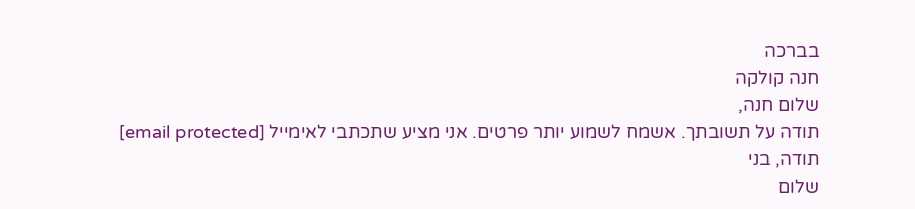בברכה
חנה קולקה
שלום חנה,
תודה על תשובתך. אשמח לשמוע יותר פרטים. אני מציע שתכתבי לאימייל [email protected]
תודה, בני
שלום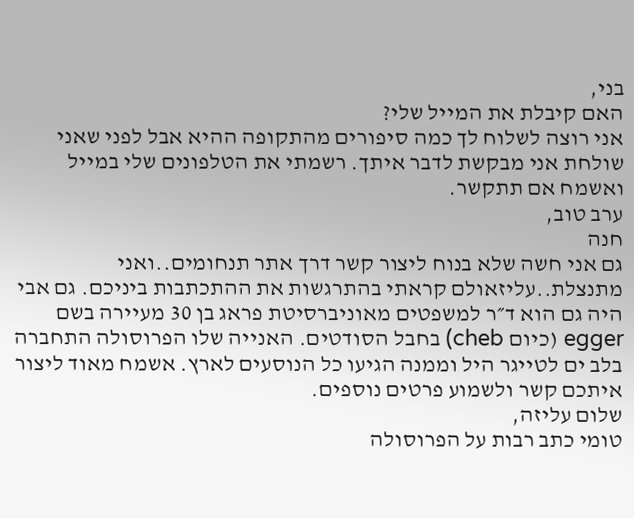בני,
האם קיבלת את המייל שלי?
אני רוצה לשלוח לך כמה סיפורים מהתקופה ההיא אבל לפני שאני שולחת אני מבקשת לדבר איתך. רשמתי את הטלפונים שלי במייל ואשמח אם תתקשר.
ערב טוב,
חנה
גם אני חשה שלא בנוח ליצור קשר דרך אתר תנחומים..ואני מתנצלת..עליזאולם קראתי בהתרגשות את ההתכתבות ביניכם. גם אבי היה גם הוא ד״ר למשפטים מאוניברסיטת פראג בן 30 מעיירה בשם egger (כיום cheb) בחבל הסודטים. האנייה שלו הפרוסולה התחברה בלב ים לטייגר היל וממנה הגיעו כל הנוסעים לארץ. אשמח מאוד ליצור איתכם קשר ולשמוע פרטים נוספים.
שלום עליזה,
טומי כתב רבות על הפרוסולה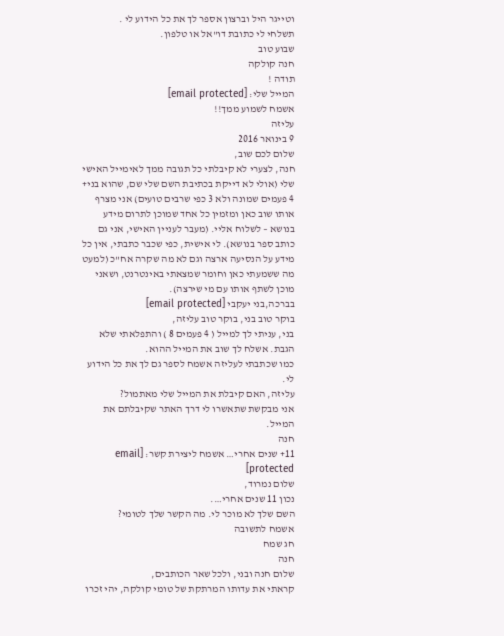וטייגר היל וברצון אספר לך את כל הידוע לי .
תשלחי לי כתובת דו"אל או טלפון.
שבוע טוב
חנה קולקה
תודה !
המייל שלי: [email protected]
אשמח לשמוע ממך!!
עליזה
9 בינואר 2016
שלום לכם שוב,
חנה, לצערי לא קיבלתי כל תגובה ממך לאימייל האישי שלי (אולי לא דייקת בכתיבת השם שלי שם, שהוא בני+ 4 פעמים שמונה ולא 3 כפי שרבים טועים) אני מצרף אותו שוב כאן ומזמין כל אחד שמוכן לתרום מידע בנושא – לשלוח אליי. (מעבר לעניין האישי, אני גם כותב ספר בנושא). לי אישית, כפי שכבר כתבתי, אין כל מידע על הנסיעה ארצה וגם לא מה שקרה אח"כ (למעט מה ששמעתי כאן וחומר שמצאתי באינטרנט, ושאני מוכן לשתף אותו עם מי שירצה).
בברכה,בני יעקבי [email protected]
בוקר טוב בני, בוקר טוב עליזה,
בני, עניתי לך למייל ( 4 פעמים 8 ) והתפלאתי שלא הגבת. אשלח לך שוב את המייל ההוא.
כמו שכתבתי לעליזה אשמח לספר גם לך את כל הידוע לי.
עליזה, האם קיבלת את המייל שלי מאתמול?
אני מבקשת שתאשרו לי דרך האתר שקיבלתם את המייל.
חנה
11+ שנים אחרי… אשמח ליצירת קשר: [email protected]
שלום נמרוד,
נכון 11 שנים אחרי….
השם שלך לא מוכר לי. מה הקשר שלך לטומי?
אשמח לתשובה
חג שמח
חנה
שלום חנה ובני, ולכל שאר הכותבים,
קראתי את עדותו המרתקת של טומי קולקה, יהי זכרו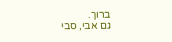ברוך.
גם אבי, סבי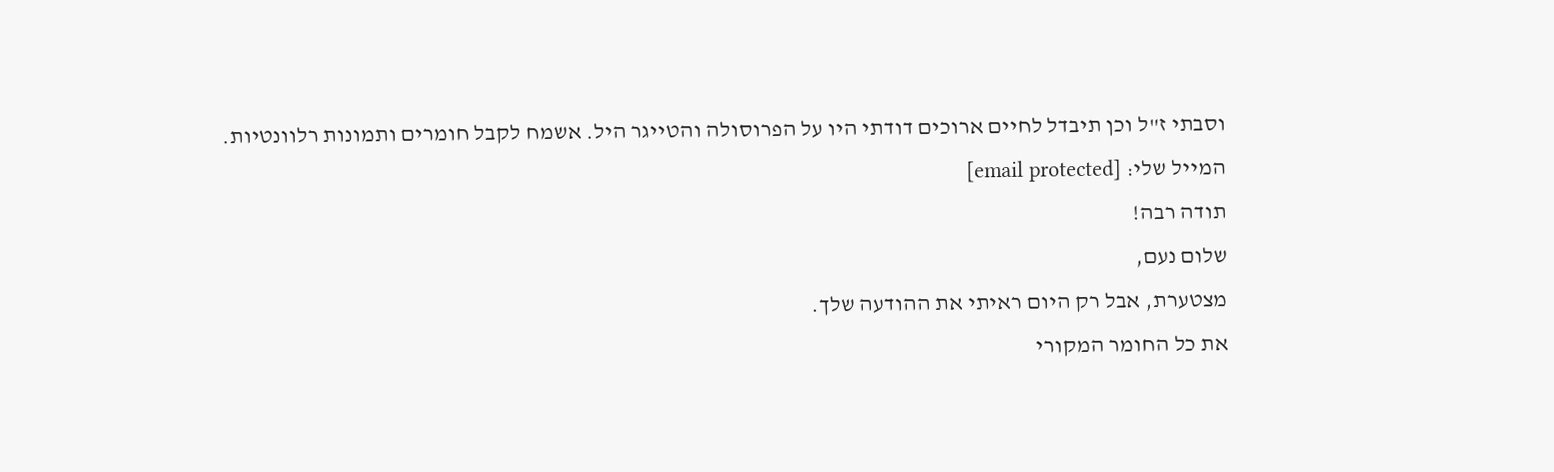וסבתי ז"ל וכן תיבדל לחיים ארוכים דודתי היו על הפרוסולה והטייגר היל. אשמח לקבל חומרים ותמונות רלוונטיות.
המייל שלי: [email protected]
תודה רבה!
שלום נעם,
מצטערת, אבל רק היום ראיתי את ההודעה שלך.
את כל החומר המקורי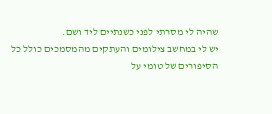שהיה לי מסרתי לפני כשנתיים ליד ושם.
יש לי במחשב צילומים והעתקים מהמסמכים כולל כל הסיפורים של טומי על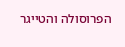הפרוסולה והטייגר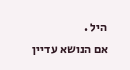היל .
אם הנושא עדיין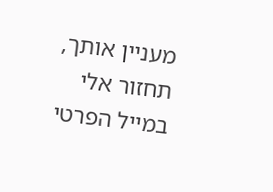מעניין אותך, תחזור אלי במייל הפרטי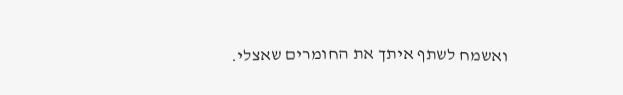ואשמח לשתף איתך את החומרים שאצלי.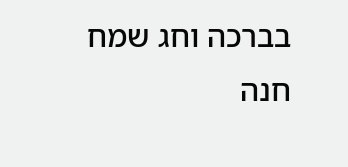בברכה וחג שמח
חנה